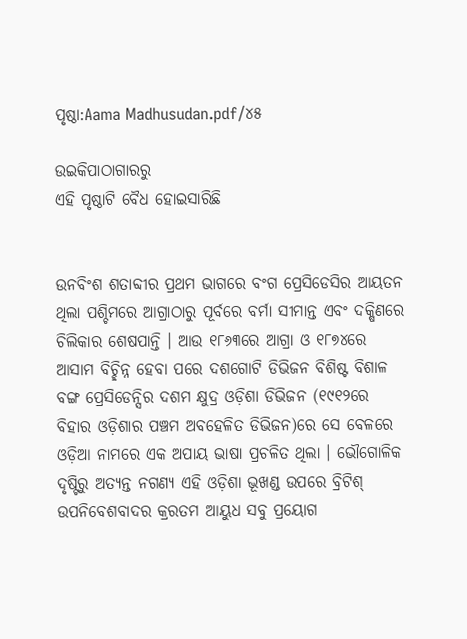ପୃଷ୍ଠା:Aama Madhusudan.pdf/୪୫

ଉଇକିପାଠାଗାର‌ରୁ
ଏହି ପୃଷ୍ଠାଟି ବୈଧ ହୋଇସାରିଛି


ଉନବିଂଶ ଶତାବ୍ଦୀର ପ୍ରଥମ ଭାଗରେ ବଂଗ ପ୍ରେସିଡେସିର ଆୟତନ ଥିଲା ପଶ୍ଚିମରେ ଆଗ୍ରାଠାରୁ ପୂର୍ବରେ ବର୍ମା ସୀମାନ୍ତ ଏବଂ ଦକ୍ଷିଣରେ ଚିଲିକାର ଶେଷପାନ୍ତି । ଆଉ ୧୮୬୩ରେ ଆଗ୍ରା ଓ ୧୮୭୪ରେ ଆସାମ ବିଚ୍ଛିନ୍ନ ହେବା ପରେ ଦଶଗୋଟି ଡିଭିଜନ ବିଶିଷ୍ଟ ବିଶାଳ ବଙ୍ଗ ପ୍ରେସିଡେନ୍ସିର ଦଶମ କ୍ଷୁଦ୍ର ଓଡ଼ିଶା ଡିଭିଜନ (୧୯୧୨ରେ ବିହାର ଓଡ଼ିଶାର ପଞ୍ଚମ ଅବହେଳିତ ଡିଭିଜନ)ରେ ସେ ବେଳରେ ଓଡ଼ିଆ ନାମରେ ଏକ ଅପାୟ ଭାଷା ପ୍ରଚଳିତ ଥିଲା । ଭୌଗୋଳିକ ଦୃଷ୍ଟିରୁ ଅତ୍ୟନ୍ତ ନଗଣ୍ୟ ଏହି ଓଡ଼ିଶା ଭୂଖଣ୍ଡ ଉପରେ ବ୍ରିଟିଶ୍ ଉପନିବେଶବାଦର କ୍ରରତମ ଆୟୁଧ ସବୁ ପ୍ରୟୋଗ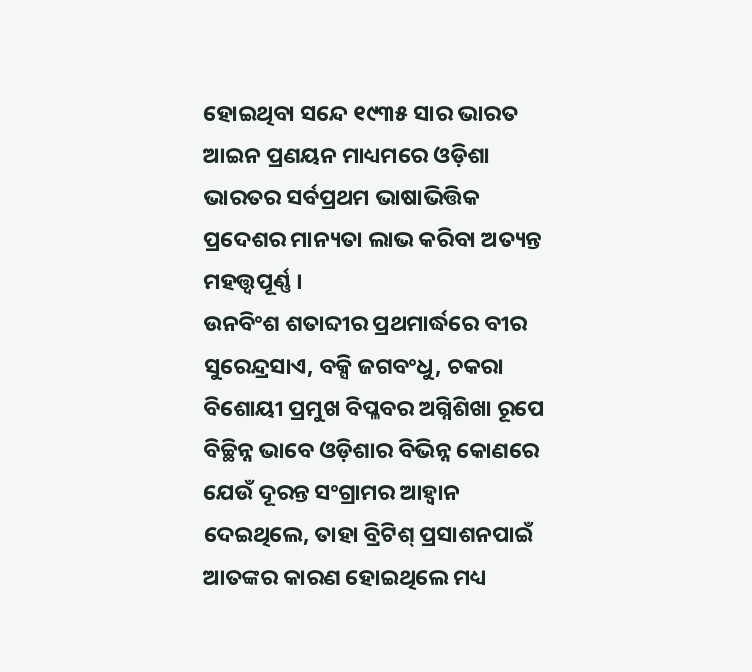ହୋଇଥିବା ସନ୍ଦେ ୧୯୩୫ ସାର ଭାରତ ଆଇନ ପ୍ରଣୟନ ମାଧ୍ୟମରେ ଓଡ଼ିଶା ଭାରତର ସର୍ବପ୍ରଥମ ଭାଷାଭିତ୍ତିକ ପ୍ରଦେଶର ମାନ୍ୟତା ଲାଭ କରିବା ଅତ୍ୟନ୍ତ ମହତ୍ତ୍ୱପୂର୍ଣ୍ଣ ।
ଉନବିଂଶ ଶତାବ୍ଦୀର ପ୍ରଥମାର୍ଦ୍ଧରେ ବୀର ସୁରେନ୍ଦ୍ରସାଏ, ବକ୍ସି ଜଗବଂଧୁ, ଚକରା ବିଶୋୟୀ ପ୍ରମୁଖ ବିପ୍ଳବର ଅଗ୍ନିଶିଖା ରୂପେ ବିଚ୍ଛିନ୍ନ ଭାବେ ଓଡ଼ିଶାର ବିଭିନ୍ନ କୋଣରେ ଯେଉଁ ଦୂରନ୍ତ ସଂଗ୍ରାମର ଆହ୍ବାନ ଦେଇଥିଲେ, ତାହା ବ୍ରିଟିଶ୍ ପ୍ରସାଶନପାଇଁ ଆତଙ୍କର କାରଣ ହୋଇଥିଲେ ମଧ୍ୟ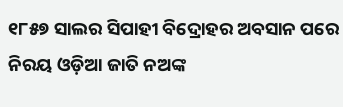୧୮୫୭ ସାଲର ସିପାହୀ ବିଦ୍ରୋହର ଅବସାନ ପରେ ନିରୟ ଓଡ଼ିଆ ଜାତି ନଅଙ୍କ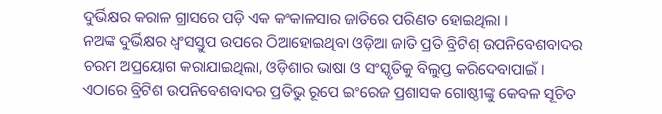ଦୁର୍ଭିକ୍ଷର କରାଳ ଗ୍ରାସରେ ପଡ଼ି ଏକ କଂକାଳସାର ଜାତିରେ ପରିଣତ ହୋଇଥିଲା ।
ନଅଙ୍କ ଦୁର୍ଭିକ୍ଷର ଧ୍ବଂସସ୍ତୁପ ଉପରେ ଠିଆହୋଇଥିବା ଓଡ଼ିଆ ଜାତି ପ୍ରତି ବ୍ରିଟିଶ୍ ଉପନିବେଶବାଦର ଚରମ ଅପ୍ରୟୋଗ କରାଯାଇଥିଲା, ଓଡ଼ିଶାର ଭାଷା ଓ ସଂସ୍କୃତିକୁ ବିଲୁପ୍ତ କରିଦେବାପାଇଁ । ଏଠାରେ ବ୍ରିଟିଶ ଉପନିବେଶବାଦର ପ୍ରତିଭୁ ରୂପେ ଇଂରେଜ ପ୍ରଶାସକ ଗୋଷ୍ଠୀଙ୍କୁ କେବଳ ସୂଚିତ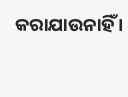କରାଯାଉନାହିଁ ।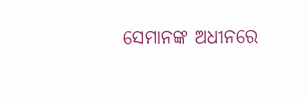ସେମାନଙ୍କ ଅଧୀନରେ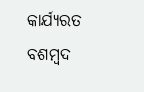କାର୍ଯ୍ୟରତ ବଶମ୍ବଦ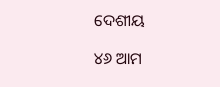ଦେଶୀୟ

୪୬ ଆମ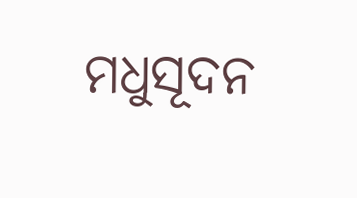ମଧୁସୂଦନ